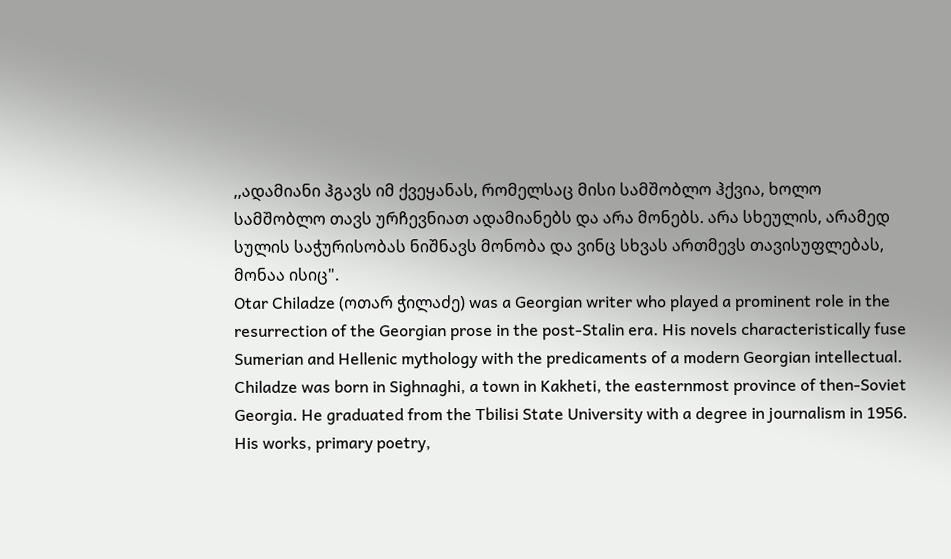,,ადამიანი ჰგავს იმ ქვეყანას, რომელსაც მისი სამშობლო ჰქვია, ხოლო სამშობლო თავს ურჩევნიათ ადამიანებს და არა მონებს. არა სხეულის, არამედ სულის საჭურისობას ნიშნავს მონობა და ვინც სხვას ართმევს თავისუფლებას, მონაა ისიც".
Otar Chiladze (ოთარ ჭილაძე) was a Georgian writer who played a prominent role in the resurrection of the Georgian prose in the post-Stalin era. His novels characteristically fuse Sumerian and Hellenic mythology with the predicaments of a modern Georgian intellectual.
Chiladze was born in Sighnaghi, a town in Kakheti, the easternmost province of then-Soviet Georgia. He graduated from the Tbilisi State University with a degree in journalism in 1956. His works, primary poetry,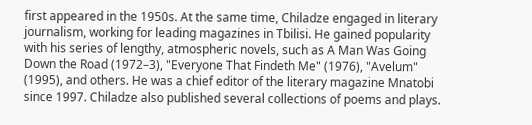first appeared in the 1950s. At the same time, Chiladze engaged in literary journalism, working for leading magazines in Tbilisi. He gained popularity with his series of lengthy, atmospheric novels, such as A Man Was Going Down the Road (1972–3), "Everyone That Findeth Me" (1976), "Avelum" (1995), and others. He was a chief editor of the literary magazine Mnatobi since 1997. Chiladze also published several collections of poems and plays.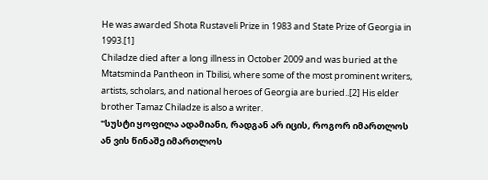He was awarded Shota Rustaveli Prize in 1983 and State Prize of Georgia in 1993.[1]
Chiladze died after a long illness in October 2009 and was buried at the Mtatsminda Pantheon in Tbilisi, where some of the most prominent writers, artists, scholars, and national heroes of Georgia are buried..[2] His elder brother Tamaz Chiladze is also a writer.
"სუსტი ყოფილა ადამიანი, რადგან არ იცის, როგორ იმართლოს ან ვის წინაშე იმართლოს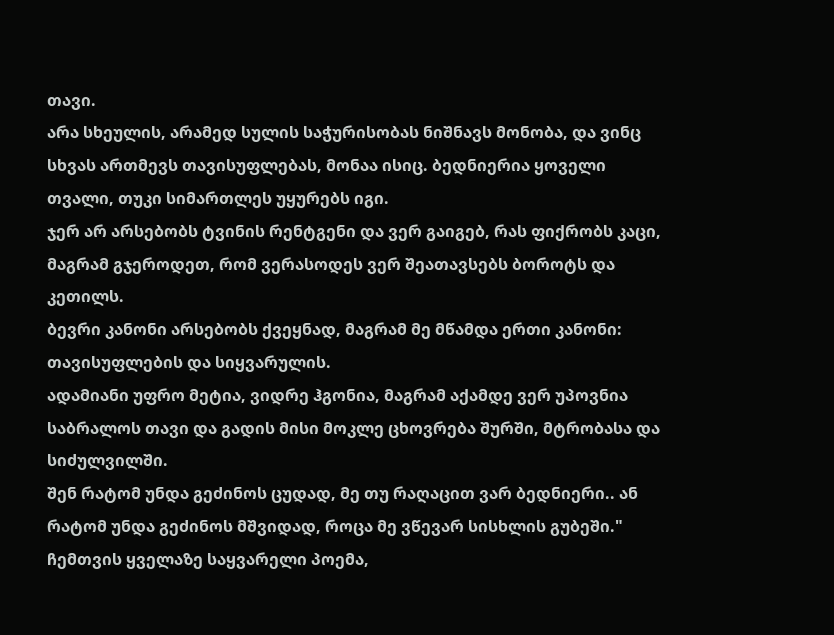თავი.
არა სხეულის, არამედ სულის საჭურისობას ნიშნავს მონობა, და ვინც სხვას ართმევს თავისუფლებას, მონაა ისიც. ბედნიერია ყოველი თვალი, თუკი სიმართლეს უყურებს იგი.
ჯერ არ არსებობს ტვინის რენტგენი და ვერ გაიგებ, რას ფიქრობს კაცი, მაგრამ გჯეროდეთ, რომ ვერასოდეს ვერ შეათავსებს ბოროტს და კეთილს.
ბევრი კანონი არსებობს ქვეყნად, მაგრამ მე მწამდა ერთი კანონი: თავისუფლების და სიყვარულის.
ადამიანი უფრო მეტია, ვიდრე ჰგონია, მაგრამ აქამდე ვერ უპოვნია საბრალოს თავი და გადის მისი მოკლე ცხოვრება შურში, მტრობასა და სიძულვილში.
შენ რატომ უნდა გეძინოს ცუდად, მე თუ რაღაცით ვარ ბედნიერი.. ან რატომ უნდა გეძინოს მშვიდად, როცა მე ვწევარ სისხლის გუბეში."
ჩემთვის ყველაზე საყვარელი პოემა,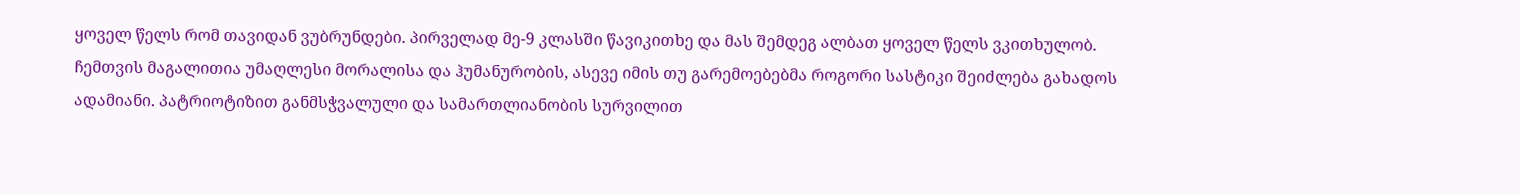ყოველ წელს რომ თავიდან ვუბრუნდები. პირველად მე-9 კლასში წავიკითხე და მას შემდეგ ალბათ ყოველ წელს ვკითხულობ. ჩემთვის მაგალითია უმაღლესი მორალისა და ჰუმანურობის, ასევე იმის თუ გარემოებებმა როგორი სასტიკი შეიძლება გახადოს ადამიანი. პატრიოტიზით განმსჭვალული და სამართლიანობის სურვილით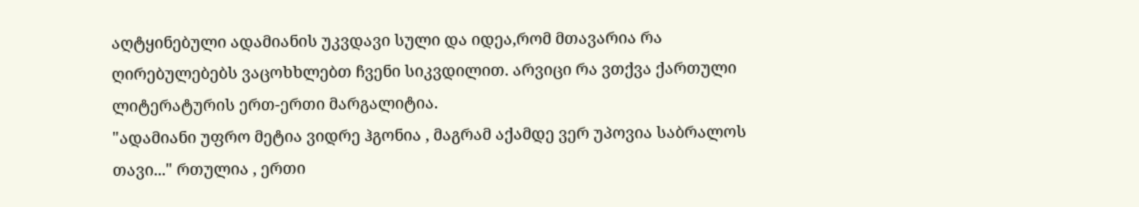აღტყინებული ადამიანის უკვდავი სული და იდეა,რომ მთავარია რა ღირებულებებს ვაცოხხლებთ ჩვენი სიკვდილით. არვიცი რა ვთქვა ქართული ლიტერატურის ერთ-ერთი მარგალიტია.
"ადამიანი უფრო მეტია ვიდრე ჰგონია , მაგრამ აქამდე ვერ უპოვია საბრალოს თავი..." რთულია , ერთი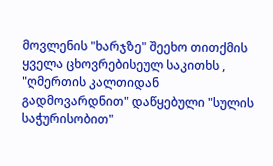მოვლენის "ხარჯზე" შეეხო თითქმის ყველა ცხოვრებისეულ საკითხს , "ღმერთის კალთიდან გადმოვარდნით" დაწყებული "სულის საჭურისობით"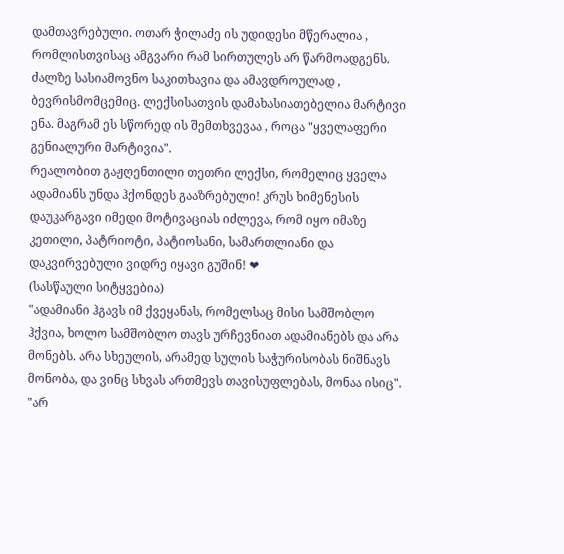დამთავრებული. ოთარ ჭილაძე ის უდიდესი მწერალია , რომლისთვისაც ამგვარი რამ სირთულეს არ წარმოადგენს. ძალზე სასიამოვნო საკითხავია და ამავდროულად , ბევრისმომცემიც. ლექსისათვის დამახასიათებელია მარტივი ენა. მაგრამ ეს სწორედ ის შემთხვევაა , როცა "ყველაფერი გენიალური მარტივია".
რეალობით გაჟღენთილი თეთრი ლექსი, რომელიც ყველა ადამიანს უნდა ჰქონდეს გააზრებული! კრუს ხიმენესის დაუკარგავი იმედი მოტივაციას იძლევა, რომ იყო იმაზე კეთილი, პატრიოტი, პატიოსანი, სამართლიანი და დაკვირვებული ვიდრე იყავი გუშინ! ❤
(სასწაული სიტყვებია)
"ადამიანი ჰგავს იმ ქვეყანას, რომელსაც მისი სამშობლო ჰქვია, ხოლო სამშობლო თავს ურჩევნიათ ადამიანებს და არა მონებს. არა სხეულის, არამედ სულის საჭურისობას ნიშნავს მონობა, და ვინც სხვას ართმევს თავისუფლებას, მონაა ისიც".
"არ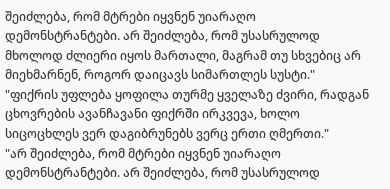შეიძლება, რომ მტრები იყვნენ უიარაღო დემონსტრანტები. არ შეიძლება, რომ უსასრულოდ მხოლოდ ძლიერი იყოს მართალი, მაგრამ თუ სხვებიც არ მიეხმარნენ, როგორ დაიცავს სიმართლეს სუსტი."
"ფიქრის უფლება ყოფილა თურმე ყველაზე ძვირი, რადგან ცხოვრების ავანჩავანი ფიქრში ირკვევა, ხოლო სიცოცხლეს ვერ დაგიბრუნებს ვერც ერთი ღმერთი."
"არ შეიძლება, რომ მტრები იყვნენ უიარაღო დემონსტრანტები. არ შეიძლება, რომ უსასრულოდ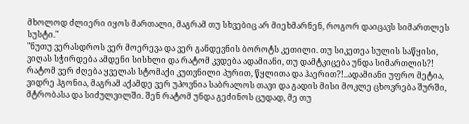მხოლოდ ძლიერი იყოს მართალი, მაგრამ თუ სხვებიც არ მიეხმარნენ, როგორ დაიცავს სიმართლეს სუსტი."
"ნუთუ ვერასდროს ვერ მოერევა და ვერ განდევნის ბოროტს კეთილი. თუ სიკეთეა სულის საწყისი, ვიღას სჭირდება ამდენი სისხლი და რატომ კვდება ადამიანი, თუ დამტკიცება უნდა სიმართლის?! რატომ ვერ ძღება ყველას სტომაქი კუთვნილი პურით, წყლითა და ჰაერით?!..ადამიანი უფრო მეტია, ვიდრე ჰგონია, მაგრამ აქამდე ვერ უპოვნია საბრალოს თავი და გადის მისი მოკლე ცხოვრება შურში, მტრობასა და სიძულვილში. შენ რატომ უნდა გეძინოს ცუდად, მე თუ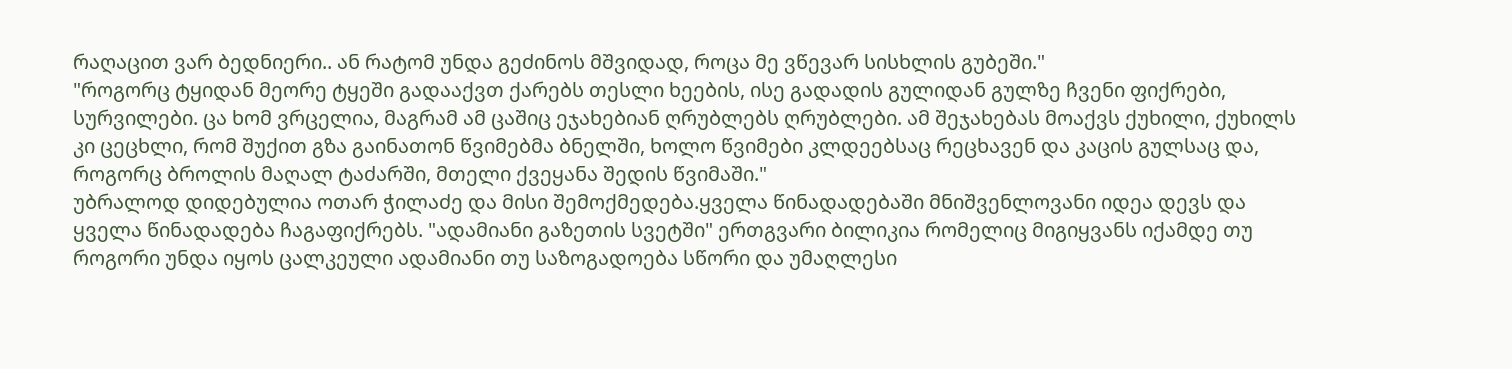რაღაცით ვარ ბედნიერი.. ან რატომ უნდა გეძინოს მშვიდად, როცა მე ვწევარ სისხლის გუბეში."
"როგორც ტყიდან მეორე ტყეში გადააქვთ ქარებს თესლი ხეების, ისე გადადის გულიდან გულზე ჩვენი ფიქრები, სურვილები. ცა ხომ ვრცელია, მაგრამ ამ ცაშიც ეჯახებიან ღრუბლებს ღრუბლები. ამ შეჯახებას მოაქვს ქუხილი, ქუხილს კი ცეცხლი, რომ შუქით გზა გაინათონ წვიმებმა ბნელში, ხოლო წვიმები კლდეებსაც რეცხავენ და კაცის გულსაც და, როგორც ბროლის მაღალ ტაძარში, მთელი ქვეყანა შედის წვიმაში."
უბრალოდ დიდებულია ოთარ ჭილაძე და მისი შემოქმედება.ყველა წინადადებაში მნიშვენლოვანი იდეა დევს და ყველა წინადადება ჩაგაფიქრებს. "ადამიანი გაზეთის სვეტში" ერთგვარი ბილიკია რომელიც მიგიყვანს იქამდე თუ როგორი უნდა იყოს ცალკეული ადამიანი თუ საზოგადოება სწორი და უმაღლესი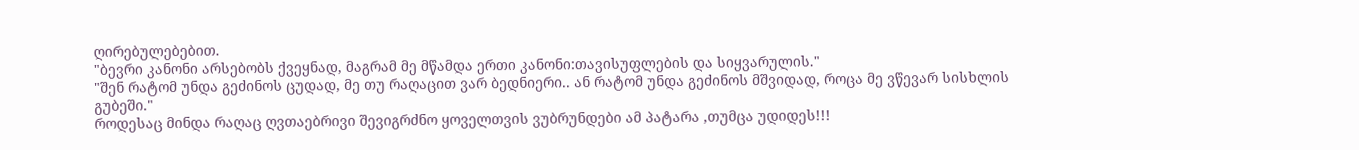ღირებულებებით.
"ბევრი კანონი არსებობს ქვეყნად, მაგრამ მე მწამდა ერთი კანონი:თავისუფლების და სიყვარულის."
"შენ რატომ უნდა გეძინოს ცუდად, მე თუ რაღაცით ვარ ბედნიერი.. ან რატომ უნდა გეძინოს მშვიდად, როცა მე ვწევარ სისხლის გუბეში."
როდესაც მინდა რაღაც ღვთაებრივი შევიგრძნო ყოველთვის ვუბრუნდები ამ პატარა ,თუმცა უდიდეს!!!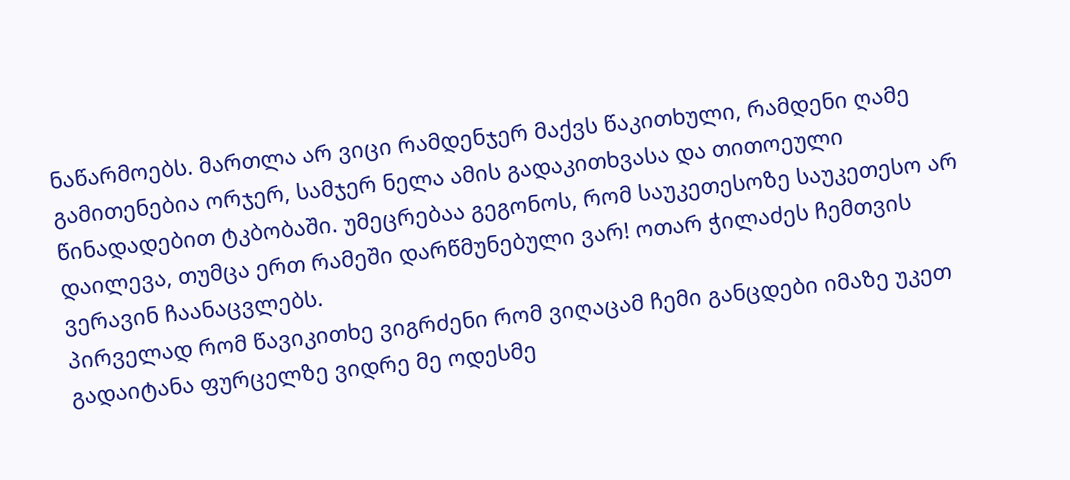ნაწარმოებს. მართლა არ ვიცი რამდენჯერ მაქვს წაკითხული, რამდენი ღამე გამითენებია ორჯერ, სამჯერ ნელა ამის გადაკითხვასა და თითოეული წინადადებით ტკბობაში. უმეცრებაა გეგონოს, რომ საუკეთესოზე საუკეთესო არ დაილევა, თუმცა ერთ რამეში დარწმუნებული ვარ! ოთარ ჭილაძეს ჩემთვის ვერავინ ჩაანაცვლებს.
პირველად რომ წავიკითხე ვიგრძენი რომ ვიღაცამ ჩემი განცდები იმაზე უკეთ გადაიტანა ფურცელზე ვიდრე მე ოდესმე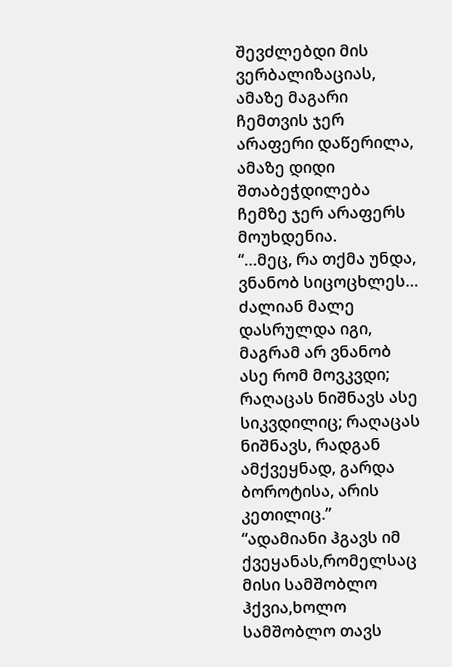შევძლებდი მის ვერბალიზაციას, ამაზე მაგარი ჩემთვის ჯერ არაფერი დაწერილა, ამაზე დიდი შთაბეჭდილება ჩემზე ჯერ არაფერს მოუხდენია.
“…მეც, რა თქმა უნდა, ვნანობ სიცოცხლეს… ძალიან მალე დასრულდა იგი, მაგრამ არ ვნანობ ასე რომ მოვკვდი; რაღაცას ნიშნავს ასე სიკვდილიც; რაღაცას ნიშნავს, რადგან ამქვეყნად, გარდა ბოროტისა, არის კეთილიც.”
“ადამიანი ჰგავს იმ ქვეყანას,რომელსაც მისი სამშობლო ჰქვია,ხოლო სამშობლო თავს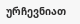ურჩევნიათ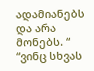ადამიანებს და არა მონებს. “ “ვინც სხვას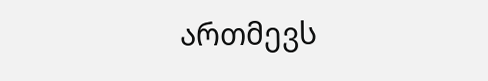ართმევს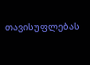თავისუფლებას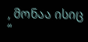, მონაა ისიც “